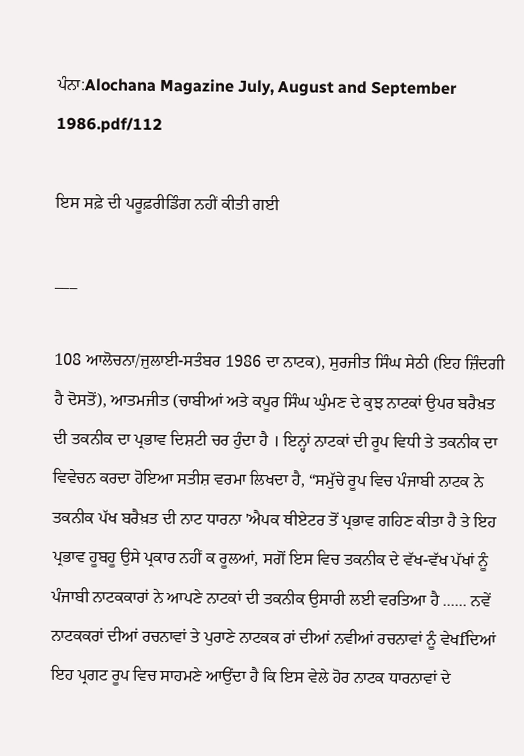ਪੰਨਾ:Alochana Magazine July, August and September 1986.pdf/112

ਇਸ ਸਫ਼ੇ ਦੀ ਪਰੂਫ਼ਰੀਡਿੰਗ ਨਹੀਂ ਕੀਤੀ ਗਈ

___

108 ਆਲੋਚਨਾ/ਜੁਲਾਈ-ਸਤੰਬਰ 1986 ਦਾ ਨਾਟਕ), ਸੁਰਜੀਤ ਸਿੰਘ ਸੇਠੀ (ਇਹ ਜ਼ਿੰਦਗੀ ਹੈ ਦੋਸਤੋਂ), ਆਤਮਜੀਤ (ਚਾਬੀਆਂ ਅਤੇ ਕਪੂਰ ਸਿੰਘ ਘੁੰਮਣ ਦੇ ਕੁਝ ਨਾਟਕਾਂ ਉਪਰ ਬਰੈਖ਼ਤ ਦੀ ਤਕਨੀਕ ਦਾ ਪ੍ਰਭਾਵ ਦਿਸ਼ਟੀ ਚਰ ਹੁੰਦਾ ਹੈ । ਇਨ੍ਹਾਂ ਨਾਟਕਾਂ ਦੀ ਰੂਪ ਵਿਧੀ ਤੇ ਤਕਨੀਕ ਦਾ ਵਿਵੇਚਨ ਕਰਦਾ ਹੋਇਆ ਸਤੀਸ਼ ਵਰਮਾ ਲਿਖਦਾ ਹੈ, “ਸਮੁੱਚੇ ਰੂਪ ਵਿਚ ਪੰਜਾਬੀ ਨਾਟਕ ਨੇ ਤਕਨੀਕ ਪੱਖ ਬਰੈਖ਼ਤ ਦੀ ਨਾਟ ਧਾਰਨਾ 'ਐਪਕ ਥੀਏਟਰ ਤੋਂ ਪ੍ਰਭਾਵ ਗਹਿਣ ਕੀਤਾ ਹੈ ਤੇ ਇਹ ਪ੍ਰਭਾਵ ਹੂਬਹੂ ਉਸੇ ਪ੍ਰਕਾਰ ਨਹੀਂ ਕ ਰੂਲਆਂ, ਸਗੋਂ ਇਸ ਵਿਚ ਤਕਨੀਕ ਦੇ ਵੱਖ-ਵੱਖ ਪੱਖਾਂ ਨੂੰ ਪੰਜਾਬੀ ਨਾਟਕਕਾਰਾਂ ਨੇ ਆਪਣੇ ਨਾਟਕਾਂ ਦੀ ਤਕਨੀਕ ਉਸਾਰੀ ਲਈ ਵਰਤਿਆ ਹੈ ...... ਨਵੇਂ ਨਾਟਕਕਰਾਂ ਦੀਆਂ ਰਚਨਾਵਾਂ ਤੇ ਪੁਰਾਣੇ ਨਾਟਕਕ ਰਾਂ ਦੀਆਂ ਨਵੀਆਂ ਰਚਨਾਵਾਂ ਨੂੰ ਵੇਖfਦਿਆਂ ਇਹ ਪ੍ਰਗਟ ਰੂਪ ਵਿਚ ਸਾਹਮਣੇ ਆਉਂਦਾ ਹੈ ਕਿ ਇਸ ਵੇਲੇ ਹੋਰ ਨਾਟਕ ਧਾਰਨਾਵਾਂ ਦੇ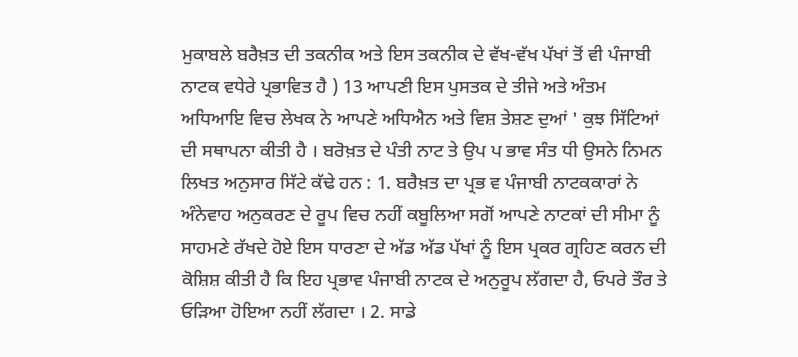ਮੁਕਾਬਲੇ ਬਰੈਖ਼ਤ ਦੀ ਤਕਨੀਕ ਅਤੇ ਇਸ ਤਕਨੀਕ ਦੇ ਵੱਖ-ਵੱਖ ਪੱਖਾਂ ਤੋਂ ਵੀ ਪੰਜਾਬੀ ਨਾਟਕ ਵਧੇਰੇ ਪ੍ਰਭਾਵਿਤ ਹੈ ) 13 ਆਪਣੀ ਇਸ ਪੁਸਤਕ ਦੇ ਤੀਜੇ ਅਤੇ ਅੰਤਮ ਅਧਿਆਇ ਵਿਚ ਲੇਖਕ ਨੇ ਆਪਣੇ ਅਧਿਐਨ ਅਤੇ ਵਿਸ਼ ਤੇਸ਼ਣ ਦੁਆਂ ' ਕੁਝ ਸਿੱਟਿਆਂ ਦੀ ਸਥਾਪਨਾ ਕੀਤੀ ਹੈ । ਬਰੋਖ਼ਤ ਦੇ ਪੰਤੀ ਨਾਟ ਤੇ ਉਪ ਪ ਭਾਵ ਸੰਤ ਧੀ ਉਸਨੇ ਨਿਮਨ ਲਿਖਤ ਅਨੁਸਾਰ ਸਿੱਟੇ ਕੱਢੇ ਹਨ : 1. ਬਰੈਖ਼ਤ ਦਾ ਪ੍ਰਭ ਵ ਪੰਜਾਬੀ ਨਾਟਕਕਾਰਾਂ ਨੇ ਅੰਨੇਵਾਹ ਅਨੁਕਰਣ ਦੇ ਰੂਪ ਵਿਚ ਨਹੀਂ ਕਬੂਲਿਆ ਸਗੋਂ ਆਪਣੇ ਨਾਟਕਾਂ ਦੀ ਸੀਮਾ ਨੂੰ ਸਾਹਮਣੇ ਰੱਖਦੇ ਹੋਏ ਇਸ ਧਾਰਣਾ ਦੇ ਅੱਡ ਅੱਡ ਪੱਖਾਂ ਨੂੰ ਇਸ ਪ੍ਰਕਰ ਗ੍ਰਹਿਣ ਕਰਨ ਦੀ ਕੋਸ਼ਿਸ਼ ਕੀਤੀ ਹੈ ਕਿ ਇਹ ਪ੍ਰਭਾਵ ਪੰਜਾਬੀ ਨਾਟਕ ਦੇ ਅਨੁਰੂਪ ਲੱਗਦਾ ਹੈ, ਓਪਰੇ ਤੌਰ ਤੇ ਓੜਿਆ ਹੋਇਆ ਨਹੀਂ ਲੱਗਦਾ । 2. ਸਾਡੇ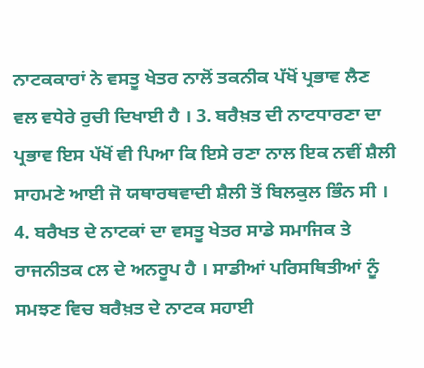ਨਾਟਕਕਾਰਾਂ ਨੇ ਵਸਤੂ ਖੇਤਰ ਨਾਲੋਂ ਤਕਨੀਕ ਪੱਖੋਂ ਪ੍ਰਭਾਵ ਲੈਣ ਵਲ ਵਧੇਰੇ ਰੁਚੀ ਦਿਖਾਈ ਹੈ । 3. ਬਰੈਖ਼ਤ ਦੀ ਨਾਟਧਾਰਣਾ ਦਾ ਪ੍ਰਭਾਵ ਇਸ ਪੱਖੋਂ ਵੀ ਪਿਆ ਕਿ ਇਸੇ ਰਣਾ ਨਾਲ ਇਕ ਨਵੀਂ ਸ਼ੈਲੀ ਸਾਹਮਣੇ ਆਈ ਜੋ ਯਥਾਰਥਵਾਦੀ ਸ਼ੈਲੀ ਤੋਂ ਬਿਲਕੁਲ ਭਿੰਨ ਸੀ । 4. ਬਰੈਖਤ ਦੇ ਨਾਟਕਾਂ ਦਾ ਵਸਤੂ ਖੇਤਰ ਸਾਡੇ ਸਮਾਜਿਕ ਤੇ ਰਾਜਨੀਤਕ cਲ ਦੇ ਅਨਰੂਪ ਹੈ । ਸਾਡੀਆਂ ਪਰਿਸਥਿਤੀਆਂ ਨੂੰ ਸਮਝਣ ਵਿਚ ਬਰੈਖ਼ਤ ਦੇ ਨਾਟਕ ਸਹਾਈ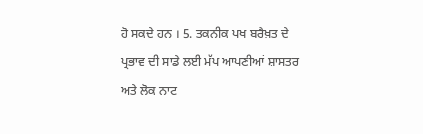ਹੋ ਸਕਦੇ ਹਨ । 5. ਤਕਨੀਕ ਪਖ ਬਰੈਖ਼ਤ ਦੇ ਪ੍ਰਭਾਵ ਦੀ ਸਾਡੇ ਲਈ ਮੱਪ ਆਪਣੀਆਂ ਸ਼ਾਸਤਰ ਅਤੇ ਲੋਕ ਨਾਟ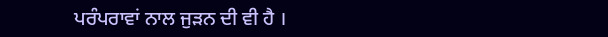ਪਰੰਪਰਾਵਾਂ ਨਾਲ ਜੁੜਨ ਦੀ ਵੀ ਹੈ ।